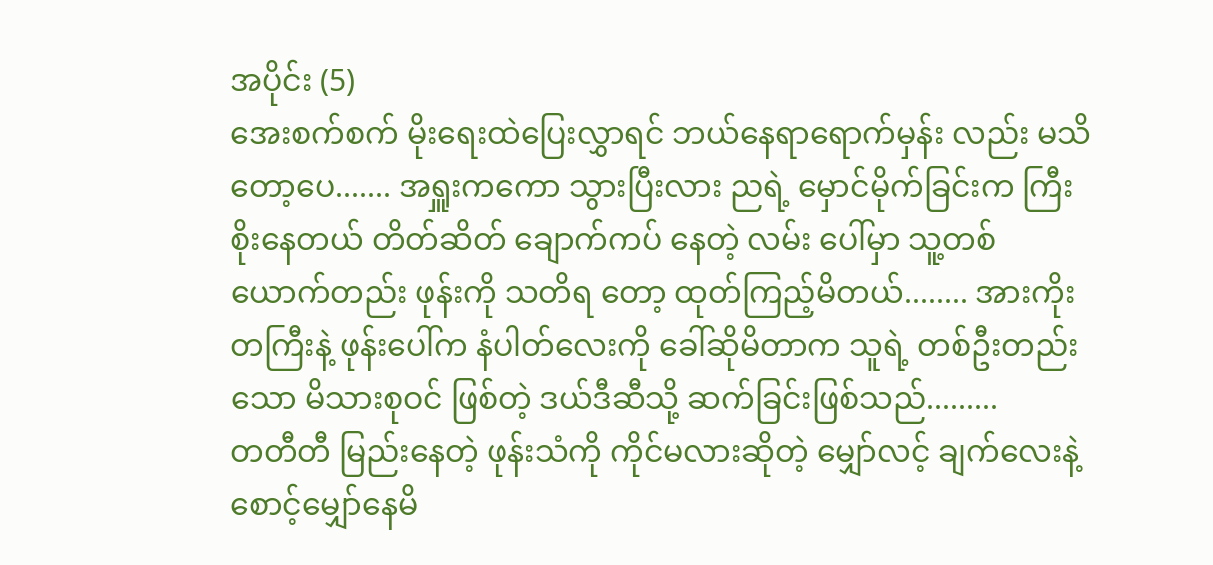အပိုင်း (5)
အေးစက်စက် မိုးရေးထဲပြေးလွှာရင် ဘယ်နေရာရောက်မှန်း လည်း မသိတော့ပေ....... အရှူးကကော သွားပြီးလား ညရဲ့ မှောင်မိုက်ခြင်းက ကြီးစိုးနေတယ် တိတ်ဆိတ် ချောက်ကပ် နေတဲ့ လမ်း ပေါ်မှာ သူ့တစ်ယောက်တည်း ဖုန်းကို သတိရ တော့ ထုတ်ကြည့်မိတယ်........ အားကိုးတကြီးနဲ့ ဖုန်းပေါ်က နံပါတ်လေးကို ခေါ်ဆိုမိတာက သူရဲ့ တစ်ဦးတည်းသော မိသားစုဝင် ဖြစ်တဲ့ ဒယ်ဒီဆီသို့ ဆက်ခြင်းဖြစ်သည်.........
တတီတီ မြည်းနေတဲ့ ဖုန်းသံကို ကိုင်မလားဆိုတဲ့ မျှော်လင့် ချက်လေးနဲ့ စောင့်မျှော်နေမိ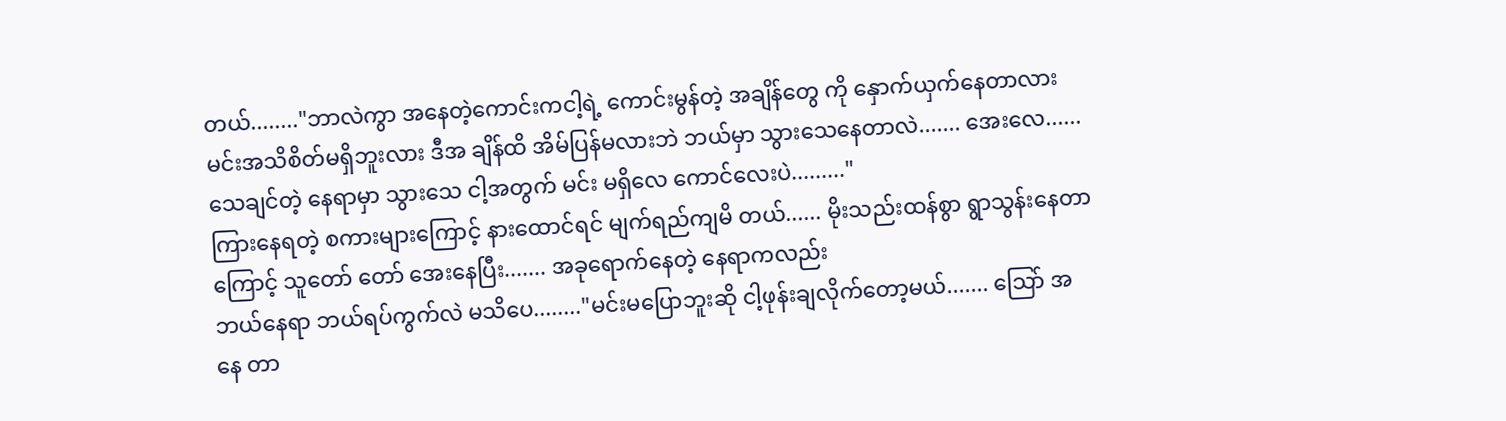တယ်........"ဘာလဲကွာ အနေတဲ့ကောင်းကငါ့ရဲ့ ကောင်းမွန်တဲ့ အချိန်တွေ ကို နှောက်ယှက်နေတာလား မင်းအသိစိတ်မရှိဘူးလား ဒီအ ချိန်ထိ အိမ်ပြန်မလားဘဲ ဘယ်မှာ သွားသေနေတာလဲ....... အေးလေ...... သေချင်တဲ့ နေရာမှာ သွားသေ ငါ့အတွက် မင်း မရှိလေ ကောင်လေးပဲ........."
ကြားနေရတဲ့ စကားများကြောင့် နားထောင်ရင် မျက်ရည်ကျမိ တယ်...... မိုးသည်းထန်စွာ ရွာသွန်းနေတာကြောင့် သူတော် တော် အေးနေပြီး....... အခုရောက်နေတဲ့ နေရာကလည်း
ဘယ်နေရာ ဘယ်ရပ်ကွက်လဲ မသိပေ........"မင်းမပြောဘူးဆို ငါ့ဖုန်းချလိုက်တော့မယ်....... သြော် အနေ တာ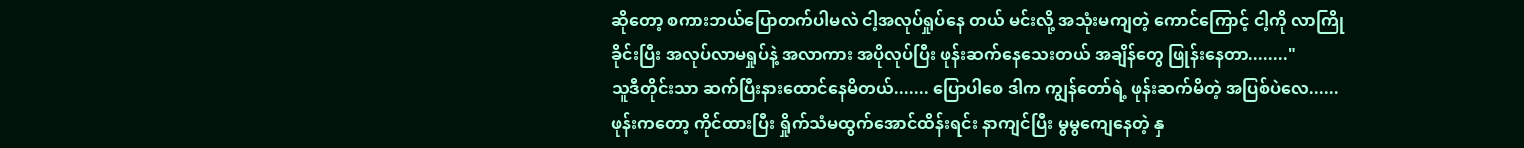ဆိုတော့ စကားဘယ်ပြောတက်ပါမလဲ ငါ့အလုပ်ရှုပ်နေ တယ် မင်းလို့ အသုံးမကျတဲ့ ကောင်ကြောင့် ငါ့ကို လာကြို ခိုင်းပြီး အလုပ်လာမရှုပ်နဲ့ အလာကား အပိုလုပ်ပြီး ဖုန်းဆက်နေသေးတယ် အချိန်တွေ ဖြုန်းနေတာ........"
သူဒီတိုင်းသာ ဆက်ပြီးနားထောင်နေမိတယ်....... ပြောပါစေ ဒါက ကျွန်တော်ရဲ့ ဖုန်းဆက်မိတဲ့ အပြစ်ပဲလေ......ဖုန်းကတော့ ကိုင်ထားပြီး ရှိုက်သံမထွက်အောင်ထိန်းရင်း နာကျင်ပြီး မွမွကျေနေတဲ့ နှ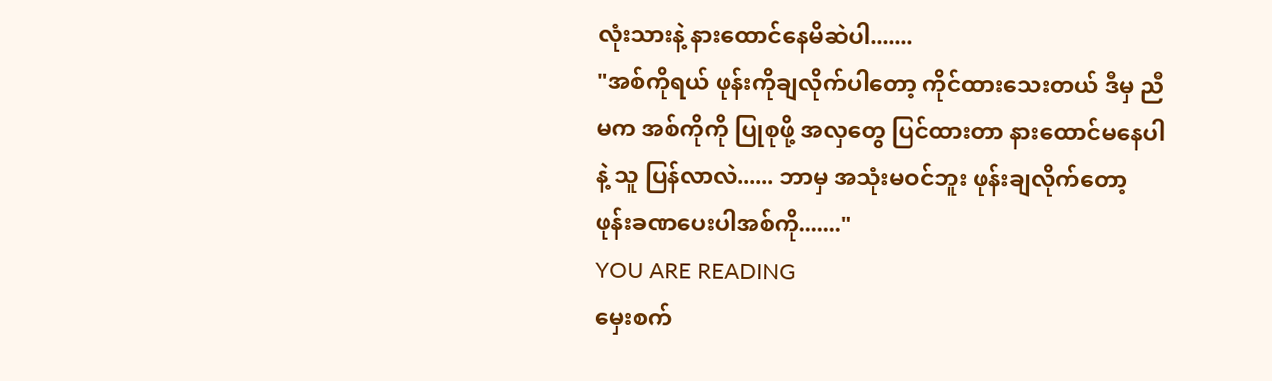လုံးသားနဲ့ နားထောင်နေမိဆဲပါ.......
"အစ်ကိုရယ် ဖုန်းကိုချလိုက်ပါတော့ ကိုင်ထားသေးတယ် ဒီမှ ညီမက အစ်ကိုကို ပြုစုဖို့ အလှတွေ ပြင်ထားတာ နားထောင်မနေပါနဲ့ သူ ပြန်လာလဲ...... ဘာမှ အသုံးမဝင်ဘူး ဖုန်းချလိုက်တော့ ဖုန်းခဏပေးပါအစ်ကို......."
YOU ARE READING
မှေးစက်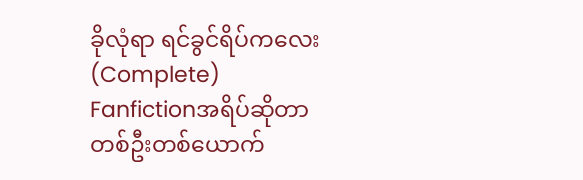ခိုလုံရာ ရင်ခွင်ရိပ်ကလေး (Complete)
Fanfictionအရိပ်ဆိုတာ တစ်ဦးတစ်ယောက်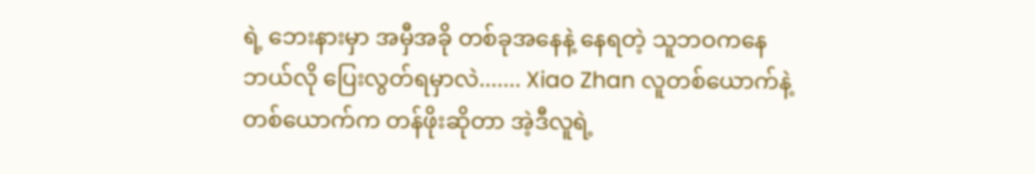ရဲ့ ဘေးနားမှာ အမှီအခို တစ်ခုအနေနဲ့ နေရတဲ့ သူဘဝကနေ ဘယ်လို ပြေးလွတ်ရမှာလဲ....... Xiao Zhan လူတစ်ယောက်နဲ့ တစ်ယောက်က တန်ဖိုးဆိုတာ အဲ့ဒီလူရဲ့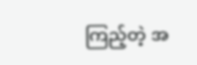ကြည့်တဲ့ အ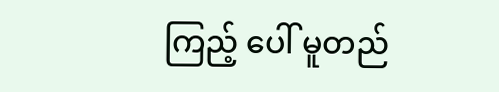ကြည့် ပေါ် မူတည်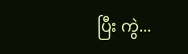ပြီး ကွဲ...